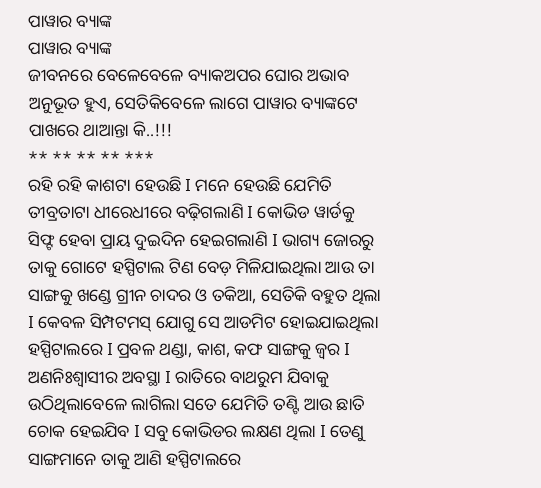ପାୱାର ବ୍ୟାଙ୍କ
ପାୱାର ବ୍ୟାଙ୍କ
ଜୀବନରେ ବେଳେବେଳେ ବ୍ୟାକଅପର ଘୋର ଅଭାବ ଅନୁଭୂତ ହୁଏ, ସେତିକିବେଳେ ଲାଗେ ପାୱାର ବ୍ୟାଙ୍କଟେ ପାଖରେ ଥାଆନ୍ତା କି..!!!
** ** ** ** ***
ରହି ରହି କାଶଟା ହେଉଛି I ମନେ ହେଉଛି ଯେମିତି ତୀବ୍ରତାଟା ଧୀରେଧୀରେ ବଢ଼ିଗଲାଣି I କୋଭିଡ ୱାର୍ଡକୁ ସିଫ୍ଟ ହେବା ପ୍ରାୟ ଦୁଇଦିନ ହେଇଗଲାଣି I ଭାଗ୍ୟ ଜୋରରୁ ତାକୁ ଗୋଟେ ହସ୍ପିଟାଲ ଟିଣ ବେଡ଼ ମିଳିଯାଇଥିଲା ଆଉ ତା ସାଙ୍ଗକୁ ଖଣ୍ଡେ ଗ୍ରୀନ ଚାଦର ଓ ତକିଆ, ସେତିକି ବହୁତ ଥିଲା I କେବଳ ସିମ୍ପଟମସ୍ ଯୋଗୁ ସେ ଆଡମିଟ ହୋଇଯାଇଥିଲା ହସ୍ପିଟାଲରେ I ପ୍ରବଳ ଥଣ୍ଡା, କାଶ, କଫ ସାଙ୍ଗକୁ ଜ୍ୱର I ଅଣନିଃଶ୍ଵାସୀର ଅବସ୍ଥା I ରାତିରେ ବାଥରୁମ ଯିବାକୁ ଉଠିଥିଲାବେଳେ ଲାଗିଲା ସତେ ଯେମିତି ତଣ୍ଟି ଆଉ ଛାତି ଚୋକ ହେଇଯିବ I ସବୁ କୋଭିଡର ଲକ୍ଷଣ ଥିଲା I ତେଣୁ ସାଙ୍ଗମାନେ ତାକୁ ଆଣି ହସ୍ପିଟାଲରେ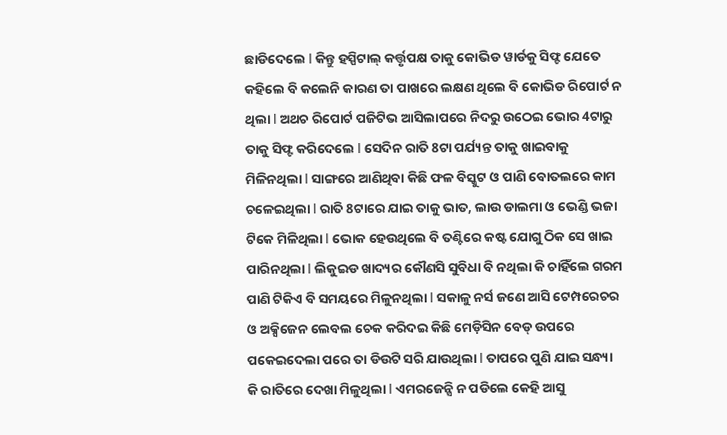ଛାଡିଦେଲେ I କିନ୍ତୁ ହସ୍ପିଟାଲ୍ କର୍ତ୍ତୃପକ୍ଷ ତାକୁ କୋଭିଡ ୱାର୍ଡକୁ ସିଫ୍ଟ ଯେତେ କହିଲେ ବି କଲେନି କାରଣ ତା ପାଖରେ ଲକ୍ଷଣ ଥିଲେ ବି କୋଭିଡ ରିପୋର୍ଟ ନ ଥିଲା I ଅଥଚ ରିପୋର୍ଟ ପଜିଟିଭ ଆସିଲାପରେ ନିଦରୁ ଉଠେଇ ଭୋର 4ଟାରୁ ତାକୁ ସିଫ୍ଟ କରିଦେଲେ I ସେଦିନ ରାତି 8ଟା ପର୍ଯ୍ୟନ୍ତ ତାକୁ ଖାଇବାକୁ ମିଳିନଥିଲା I ସାଙ୍ଗରେ ଆଣିଥିବା କିଛି ଫଳ ବିସ୍କୁଟ ଓ ପାଣି ବୋତଲରେ କାମ ଚଳେଇଥିଲା I ରାତି 8ଟାରେ ଯାଇ ତାକୁ ଭାତ, ଲାଉ ଡାଲମା ଓ ଭେଣ୍ଡି ଭଜା ଟିକେ ମିଳିଥିଲା I ଭୋକ ହେଉଥିଲେ ବି ତଣ୍ଟିରେ କଷ୍ଟ ଯୋଗୁ ଠିକ ସେ ଖାଇ ପାରିନଥିଲା I ଲିକୁଇଡ ଖାଦ୍ୟର କୌଣସି ସୁବିଧା ବି ନଥିଲା କି ଚାହିଁଲେ ଗରମ ପାଣି ଟିକିଏ ବି ସମୟରେ ମିଳୁନଥିଲା I ସକାଳୁ ନର୍ସ ଜଣେ ଆସି ଟେମ୍ପରେଚର ଓ ଅକ୍ସିଜେନ ଲେବଲ ଚେକ କରିଦଇ କିଛି ମେଡ଼ିସିନ ବେଡ୍ ଉପରେ ପକେଇଦେଲା ପରେ ତା ଡିଉଟି ସରି ଯାଉଥିଲା I ତାପରେ ପୁଣି ଯାଇ ସନ୍ଧ୍ୟା କି ରାତିରେ ଦେଖା ମିଳୁଥିଲା I ଏମରଜେନ୍ସି ନ ପଡିଲେ କେହି ଆସୁ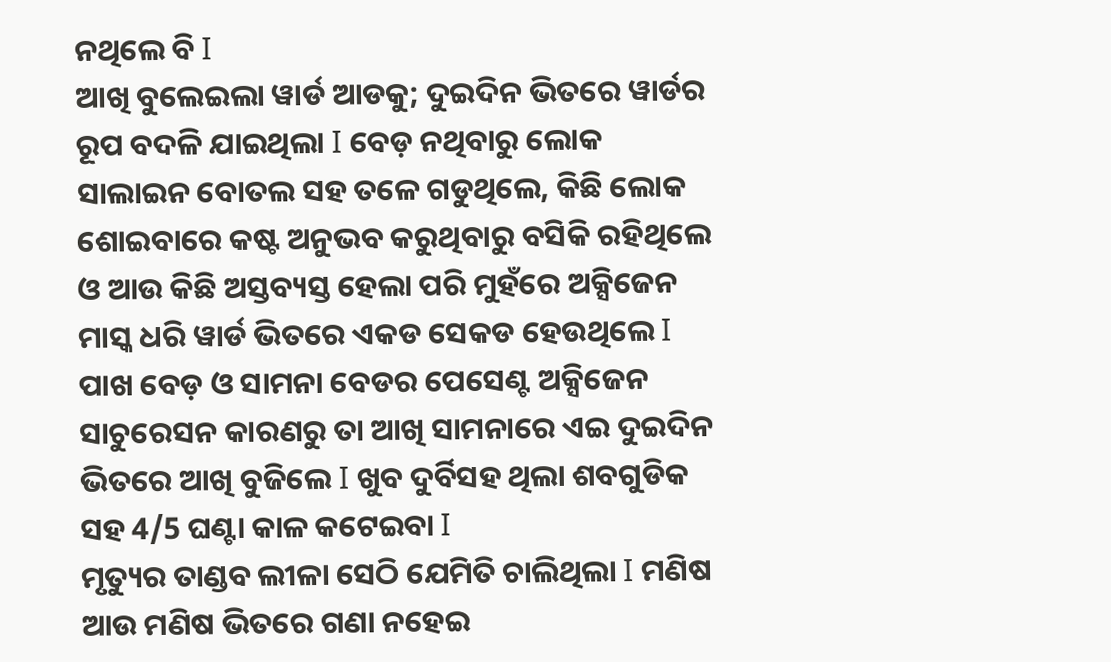ନଥିଲେ ବି I
ଆଖି ବୁଲେଇଲା ୱାର୍ଡ ଆଡକୁ; ଦୁଇଦିନ ଭିତରେ ୱାର୍ଡର ରୂପ ବଦଳି ଯାଇଥିଲା I ବେଡ଼ ନଥିବାରୁ ଲୋକ ସାଲାଇନ ବୋତଲ ସହ ତଳେ ଗଡୁଥିଲେ, କିଛି ଲୋକ ଶୋଇବାରେ କଷ୍ଟ ଅନୁଭବ କରୁଥିବାରୁ ବସିକି ରହିଥିଲେ ଓ ଆଉ କିଛି ଅସ୍ତବ୍ୟସ୍ତ ହେଲା ପରି ମୁହଁରେ ଅକ୍ସିଜେନ ମାସ୍କ ଧରି ୱାର୍ଡ ଭିତରେ ଏକଡ ସେକଡ ହେଉଥିଲେ I ପାଖ ବେଡ଼ ଓ ସାମନା ବେଡର ପେସେଣ୍ଟ ଅକ୍ସିଜେନ ସାଚୁରେସନ କାରଣରୁ ତା ଆଖି ସାମନାରେ ଏଇ ଦୁଇଦିନ ଭିତରେ ଆଖି ବୁଜିଲେ I ଖୁବ ଦୁର୍ବିସହ ଥିଲା ଶବଗୁଡିକ ସହ 4/5 ଘଣ୍ଟା କାଳ କଟେଇବା I
ମୃତ୍ୟୁର ତାଣ୍ଡବ ଲୀଳା ସେଠି ଯେମିତି ଚାଲିଥିଲା I ମଣିଷ ଆଉ ମଣିଷ ଭିତରେ ଗଣା ନହେଇ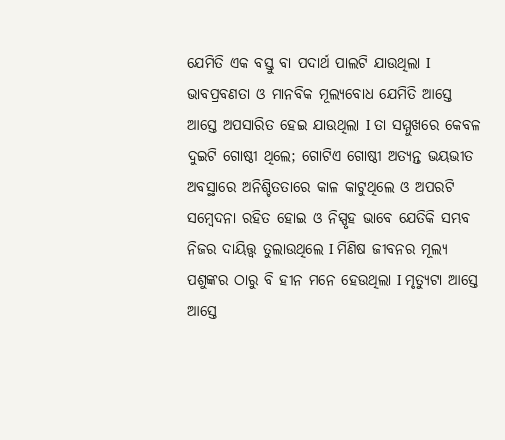ଯେମିତି ଏକ ବସ୍ତୁ ବା ପଦାର୍ଥ ପାଲଟି ଯାଉଥିଲା I ଭାବପ୍ରବଣତା ଓ ମାନବିକ ମୂଲ୍ୟବୋଧ ଯେମିତି ଆସ୍ତେ ଆସ୍ତେ ଅପସାରିତ ହେଇ ଯାଉଥିଲା I ତା ସମ୍ମୁଖରେ କେବଳ ଦୁଇଟି ଗୋଷ୍ଠୀ ଥିଲେ; ଗୋଟିଏ ଗୋଷ୍ଠୀ ଅତ୍ୟନ୍ତ ଭୟଭୀତ ଅବସ୍ଥାରେ ଅନିଶ୍ଚିତତାରେ କାଳ କାଟୁଥିଲେ ଓ ଅପରଟି ସମ୍ବେଦନା ରହିତ ହୋଇ ଓ ନିସ୍ପୃହ ଭାବେ ଯେତିକି ସମ୍ଭବ ନିଜର ଦାୟିତ୍ତ୍ୱ ତୁଲାଉଥିଲେ I ମିଣିଷ ଜୀବନର ମୂଲ୍ୟ ପଶୁଙ୍କର ଠାରୁ ବି ହୀନ ମନେ ହେଉଥିଲା I ମୃତ୍ୟୁଟା ଆସ୍ତେ ଆସ୍ତେ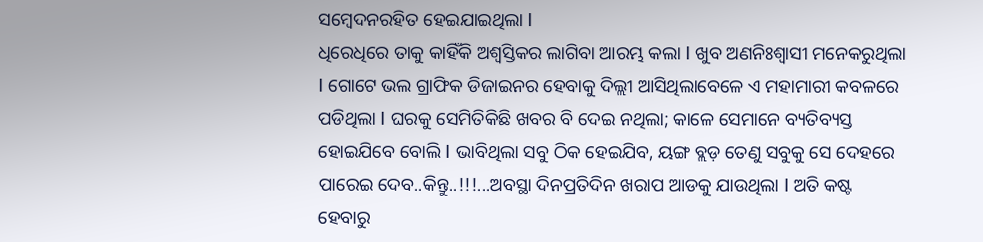ସମ୍ବେଦନରହିତ ହେଇଯାଇଥିଲା I
ଧିରେଧିରେ ତାକୁ କାହିଁକି ଅଶ୍ଵସ୍ତିକର ଲାଗିବା ଆରମ୍ଭ କଲା I ଖୁବ ଅଣନିଃଶ୍ୱାସୀ ମନେକରୁଥିଲା I ଗୋଟେ ଭଲ ଗ୍ରାଫିକ ଡିଜାଇନର ହେବାକୁ ଦିଲ୍ଲୀ ଆସିଥିଲାବେଳେ ଏ ମହାମାରୀ କବଳରେ ପଡିଥିଲା I ଘରକୁ ସେମିତିକିଛି ଖବର ବି ଦେଇ ନଥିଲା; କାଳେ ସେମାନେ ବ୍ୟତିବ୍ୟସ୍ତ ହୋଇଯିବେ ବୋଲି I ଭାବିଥିଲା ସବୁ ଠିକ ହେଇଯିବ, ୟଙ୍ଗ ବ୍ଲଡ଼ ତେଣୁ ସବୁକୁ ସେ ଦେହରେ ପାରେଇ ଦେବ..କିନ୍ତୁ..!!!...ଅବସ୍ଥା ଦିନପ୍ରତିଦିନ ଖରାପ ଆଡକୁ ଯାଉଥିଲା I ଅତି କଷ୍ଟ ହେବାରୁ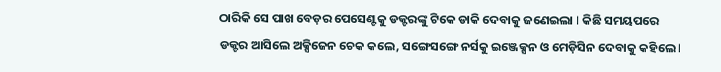ଠାରିକି ସେ ପାଖ ବେଡ଼ର ପେସେଣ୍ଟକୁ ଡକ୍ଟରଙ୍କୁ ଟିକେ ଡାକି ଦେବାକୁ ଜଣେଇଲା I କିଛି ସମୟପରେ ଡକ୍ଟର ଆସିଲେ ଅକ୍ସିଜେନ ଚେକ କଲେ, ସଙ୍ଗେସଙ୍ଗେ ନର୍ସକୁ ଇଞ୍ଜେକ୍ସନ ଓ ମେଡ଼ିସିନ ଦେବାକୁ କହିଲେ I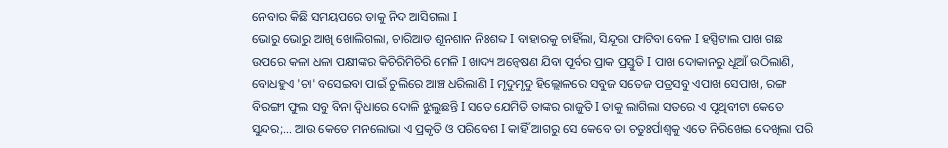ନେବାର କିଛି ସମୟପରେ ତାକୁ ନିଦ ଆସିଗଲା I
ଭୋରୁ ଭୋରୁ ଆଖି ଖୋଲିଗଲା, ଚାରିଆଡ ଶୂନଶାନ ନିଃଶବ୍ଦ I ବାହାରକୁ ଚାହିଁଲା, ସିନ୍ଦୂରା ଫାଟିବା ବେଳ I ହସ୍ପିଟାଲ ପାଖ ଗଛ ଉପରେ କଳା ଧଳା ପକ୍ଷୀଙ୍କର କିଚିରିମିଚିରି ମେଳି I ଖାଦ୍ୟ ଅନ୍ୱେଷଣ ଯିବା ପୂର୍ବର ପ୍ରାକ ପ୍ରସ୍ତୁତି I ପାଖ ଦୋକାନରୁ ଧୂଆଁ ଉଠିଲାଣି, ବୋଧହୁଏ 'ଚା' ବସେଇବା ପାଇଁ ଚୁଲିରେ ଆଞ୍ଚ ଧରିଲାଣି I ମୃଦୁମୃଦୁ ହିଲ୍ଲୋଳରେ ସବୁଜ ସତେଜ ପତ୍ରସବୁ ଏପାଖ ସେପାଖ, ରଙ୍ଗ ବିରଙ୍ଗୀ ଫୁଲ ସବୁ ବିନା ଦ୍ଵିଧାରେ ଦୋଳି ଝୁଲୁଛନ୍ତି I ସତେ ଯେମିତି ତାଙ୍କର ରାଜୁତି I ତାକୁ ଲାଗିଲା ସତରେ ଏ ପୃଥିବୀଟା କେତେ ସୁନ୍ଦର;… ଆଉ କେତେ ମନଲୋଭା ଏ ପ୍ରକୃତି ଓ ପରିବେଶ I କାହିଁ ଆଗରୁ ସେ କେବେ ତା ଚତୁଃର୍ପାଶ୍ୱକୁ ଏତେ ନିରିଖେଇ ଦେଖିଲା ପରି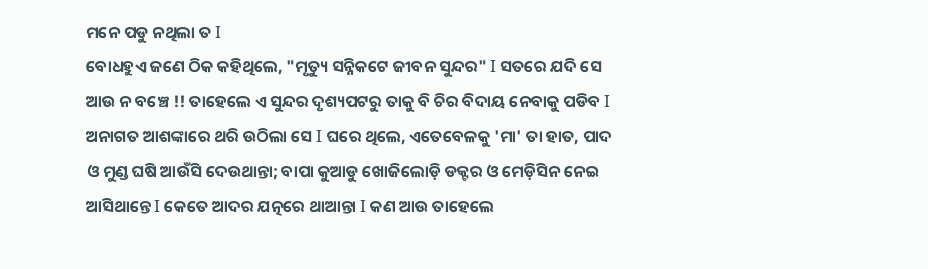ମନେ ପଡୁ ନଥିଲା ତ I
ବୋଧହୁଏ ଜଣେ ଠିକ କହିଥିଲେ, "ମୃତ୍ୟୁ ସନ୍ନିକଟେ ଜୀବନ ସୁନ୍ଦର" I ସତରେ ଯଦି ସେ ଆଉ ନ ବଞ୍ଚେ !! ତାହେଲେ ଏ ସୁନ୍ଦର ଦୃଶ୍ୟପଟରୁ ତାକୁ ବି ଚିର ବିଦାୟ ନେବାକୁ ପଡିବ I ଅନାଗତ ଆଶଙ୍କାରେ ଥରି ଉଠିଲା ସେ I ଘରେ ଥିଲେ, ଏତେବେଳକୁ 'ମା' ତା ହାତ, ପାଦ ଓ ମୁଣ୍ଡ ଘଷି ଆଉଁସି ଦେଉଥାନ୍ତା; ବାପା କୁଆଡୁ ଖୋଜିଲୋଡ଼ି ଡକ୍ଟର ଓ ମେଡ଼ିସିନ ନେଇ ଆସିଥାନ୍ତେ I କେତେ ଆଦର ଯତ୍ନରେ ଥାଆନ୍ତା I କଣ ଆଉ ତାହେଲେ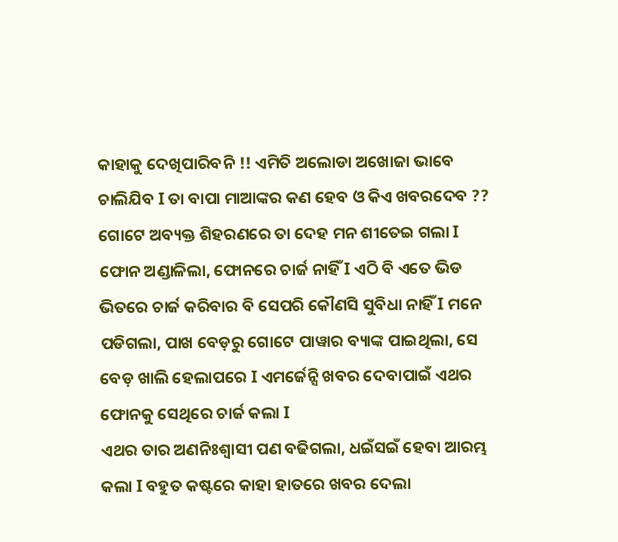କାହାକୁ ଦେଖିପାରିବନି !! ଏମିତି ଅଲୋଡା ଅଖୋଜା ଭାବେ ଚାଲିଯିବ I ତା ବାପା ମାଆଙ୍କର କଣ ହେବ ଓ କିଏ ଖବରଦେବ ?? ଗୋଟେ ଅବ୍ୟକ୍ତ ଶିହରଣରେ ତା ଦେହ ମନ ଶୀତେଇ ଗଲା I ଫୋନ ଅଣ୍ଡାଳିଲା, ଫୋନରେ ଚାର୍ଜ ନାହିଁ I ଏଠି ବି ଏତେ ଭିଡ ଭିତରେ ଚାର୍ଜ କରିବାର ବି ସେପରି କୌଣସି ସୁବିଧା ନାହିଁ I ମନେ ପଡିଗଲା, ପାଖ ବେଡ଼ରୁ ଗୋଟେ ପାୱାର ବ୍ୟାଙ୍କ ପାଇଥିଲା, ସେ ବେଡ଼ ଖାଲି ହେଲାପରେ I ଏମର୍ଜେନ୍ସି ଖବର ଦେବାପାଇଁ ଏଥର ଫୋନକୁ ସେଥିରେ ଚାର୍ଜ କଲା I
ଏଥର ତାର ଅଣନିଃଶ୍ୱାସୀ ପଣ ବଢିଗଲା, ଧଇଁସଇଁ ହେବା ଆରମ୍ଭ କଲା I ବହୁତ କଷ୍ଟରେ କାହା ହାତରେ ଖବର ଦେଲା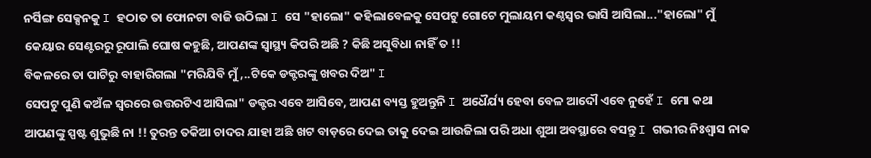ନର୍ସିଙ୍ଗ ସେକ୍ସନକୁ I ହଠାତ ତା ଫୋନଟା ବାଜି ଉଠିଲା I ସେ "ହାଲୋ" କହିଲାବେଳକୁ ସେପଟୁ ଗୋଟେ ମୁଲାୟମ କଣ୍ଠସ୍ୱର ଭାସି ଆସିଲା..."ହାଲୋ" ମୁଁ କେୟାର ସେଣ୍ଟରରୁ ରୂପାଲି ଘୋଷ କହୁଛି, ଆପଣଙ୍କ ସ୍ୱାସ୍ଥ୍ୟ କିପରି ଅଛି ? କିଛି ଅସୁବିଧା ନାହିଁ ତ !!
ବିକଳରେ ତା ପାଟିରୁ ବାହାରିଗଲା "ମରିଯିବି ମୁଁ,..ଟିକେ ଡକ୍ଟରଙ୍କୁ ଖବର ଦିଅ" I
ସେପଟୁ ପୁଣି କଅଁଳ ସ୍ୱରରେ ଉତ୍ତରଟିଏ ଆସିଲା" ଡକ୍ଟର ଏବେ ଆସିବେ, ଆପଣ ବ୍ୟସ୍ତ ହୁଅନ୍ତୁନି I ଅଧୈର୍ଯ୍ୟ ହେବା ବେଳ ଆଦୌ ଏବେ ନୁହେଁ I ମୋ କଥା ଆପଣଙ୍କୁ ସ୍ପଷ୍ଟ ଶୁଭୁଛି ନା !! ତୁରନ୍ତ ତକିଆ ଚାଦର ଯାହା ଅଛି ଖଟ ବାଡ଼ରେ ଦେଇ ତାକୁ ଦେଇ ଆଉଜିଲା ପରି ଅଧା ଶୁଆ ଅବସ୍ଥାରେ ବସନ୍ତୁ I ଗଭୀର ନିଃଶ୍ୱାସ ନାକ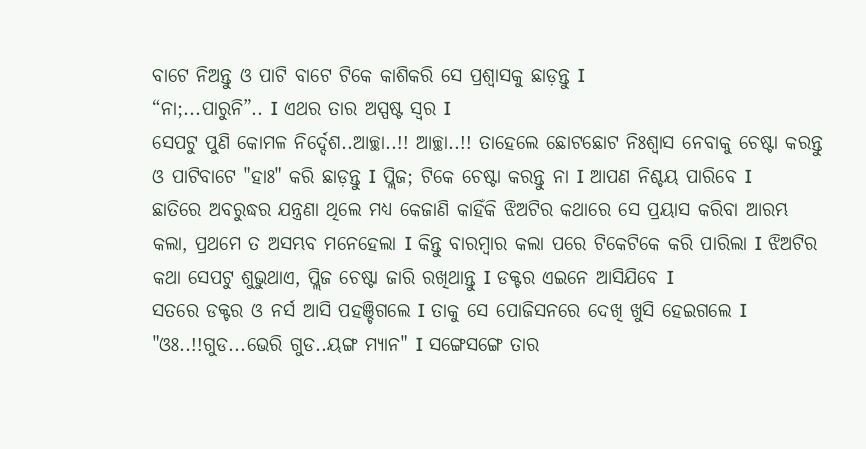ବାଟେ ନିଅନ୍ତୁ ଓ ପାଟି ବାଟେ ଟିକେ କାଶିକରି ସେ ପ୍ରଶ୍ୱାସକୁ ଛାଡ଼ନ୍ତୁ I
“ନା;...ପାରୁନି”.. I ଏଥର ତାର ଅସ୍ପଷ୍ଟ ସ୍ୱର I
ସେପଟୁ ପୁଣି କୋମଳ ନିର୍ଦ୍ଦେଶ..ଆଚ୍ଛା..!! ଆଚ୍ଛା..!! ତାହେଲେ ଛୋଟଛୋଟ ନିଃଶ୍ୱାସ ନେବାକୁ ଚେଷ୍ଟା କରନ୍ତୁ ଓ ପାଟିବାଟେ "ହାଃ" କରି ଛାଡ଼ନ୍ତୁ I ପ୍ଲିଜ; ଟିକେ ଚେଷ୍ଟା କରନ୍ତୁ ନା I ଆପଣ ନିଶ୍ଚୟ ପାରିବେ I
ଛାତିରେ ଅବରୁଦ୍ଧର ଯନ୍ତ୍ରଣା ଥିଲେ ମଧ୍ୟ କେଜାଣି କାହିଁକି ଝିଅଟିର କଥାରେ ସେ ପ୍ରୟାସ କରିବା ଆରମ୍ଭ କଲା, ପ୍ରଥମେ ତ ଅସମ୍ଭବ ମନେହେଲା I କିନ୍ତୁ ବାରମ୍ବାର କଲା ପରେ ଟିକେଟିକେ କରି ପାରିଲା I ଝିଅଟିର କଥା ସେପଟୁ ଶୁଭୁଥାଏ, ପ୍ଲିଜ ଚେଷ୍ଟା ଜାରି ରଖିଥାନ୍ତୁ I ଡକ୍ଟର ଏଇନେ ଆସିଯିବେ I
ସତରେ ଡକ୍ଟର ଓ ନର୍ସ ଆସି ପହଞ୍ଚିଗଲେ I ତାକୁ ସେ ପୋଜିସନରେ ଦେଖି ଖୁସି ହେଇଗଲେ I "ଓଃ..!!ଗୁଡ...ଭେରି ଗୁଡ..ୟଙ୍ଗ ମ୍ୟାନ" I ସଙ୍ଗେସଙ୍ଗେ ତାର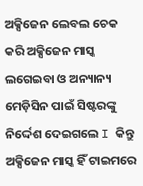ଅକ୍ସିଜେନ ଲେବଲ ଚେକ କରି ଅକ୍ସିଜେନ ମାସ୍କ ଲଗେଇବା ଓ ଅନ୍ୟାନ୍ୟ ମେଡ଼ିସିନ ପାଇଁ ସିଷ୍ଟରଙ୍କୁ ନିର୍ଦ୍ଦେଶ ଦେଇଗଲେ I କିନ୍ତୁ ଅକ୍ସିଜେନ ମାସ୍କ ହିଁ ଟାଇମରେ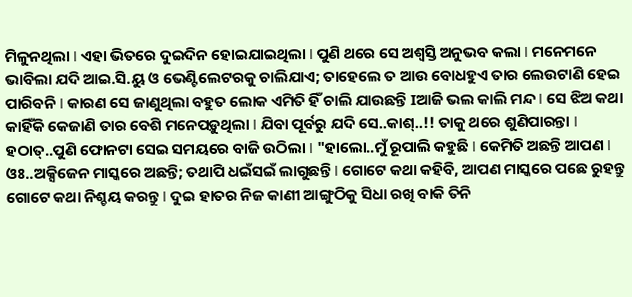ମିଳୁନଥିଲା I ଏହା ଭିତରେ ଦୁଇଦିନ ହୋଇଯାଇଥିଲା I ପୁଣି ଥରେ ସେ ଅଶ୍ଵସ୍ତି ଅନୁଭବ କଲା I ମନେମନେ ଭାବିଲା ଯଦି ଆଇ.ସି.ୟୁ ଓ ଭେଣ୍ଟିଲେଟରକୁ ଚାଲିଯାଏ; ତାହେଲେ ତ ଆଉ ବୋଧହୁଏ ତାର ଲେଉଟାଣି ହେଇ ପାରିବନି I କାରଣ ସେ ଜାଣୁଥିଲା ବହୁତ ଲୋକ ଏମିତି ହିଁ ଚାଲି ଯାଉଛନ୍ତି Iଆଜି ଭଲ କାଲି ମନ୍ଦ I ସେ ଝିଅ କଥା କାହିଁକି କେଜାଣି ତାର ବେଶି ମନେପଡ଼ୁଥିଲା I ଯିବା ପୂର୍ବରୁ ଯଦି ସେ..କାଶ୍..!! ତାକୁ ଥରେ ଶୁଣିପାରନ୍ତା I
ହଠାତ୍..ପୁଣି ଫୋନଟା ସେଇ ସମୟରେ ବାଜି ଉଠିଲା I "ହାଲୋ..ମୁଁ ରୂପାଲି କହୁଛି I କେମିତି ଅଛନ୍ତି ଆପଣ I ଓଃ..ଅକ୍ସିଜେନ ମାସ୍କରେ ଅଛନ୍ତି; ତଥାପି ଧଇଁସଇଁ ଲାଗୁଛନ୍ତି I ଗୋଟେ କଥା କହିବି, ଆପଣ ମାସ୍କରେ ପଛେ ରୁହନ୍ତୁ ଗୋଟେ କଥା ନିଶ୍ଚୟ କରନ୍ତୁ I ଦୁଇ ହାତର ନିଜ କାଣୀ ଆଙ୍ଗୁଠିକୁ ସିଧା ରଖି ବାକି ତିନି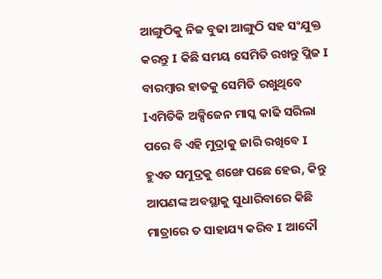ଆଙ୍ଗୁଠିକୁ ନିଜ ବୁଢା ଆଙ୍ଗୁଠି ସହ ସଂଯୁକ୍ତ କରନ୍ତୁ I କିଛି ସମୟ ସେମିତି ରଖନ୍ତୁ ପ୍ଲିଜ I ବାରମ୍ବାର ହାତକୁ ସେମିତି ରଖୁଥିବେ Iଏମିତିକି ଅକ୍ସିଜେନ ମାସ୍କ କାଢି ସରିଲା ପରେ ବି ଏହି ମୁଦ୍ରାକୁ ଜାରି ରଖିବେ I ହୁଏତ ସମୁଦ୍ରକୁ ଶଙ୍ଖେ ପଛେ ହେଉ, କିନ୍ତୁ ଆପଣଙ୍କ ଅବସ୍ଥାକୁ ସୁଧାରିବାରେ କିଛି ମାତ୍ରାରେ ତ ସାହାଯ୍ୟ କରିବ I ଆଦୌ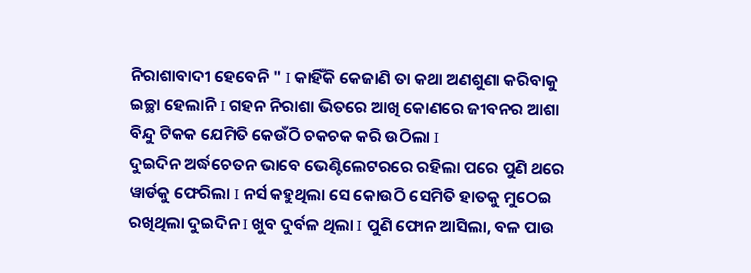ନିରାଶାବାଦୀ ହେବେନି " I କାହିଁକି କେଜାଣି ତା କଥା ଅଣଶୁଣା କରିବାକୁ ଇଚ୍ଛା ହେଲାନି I ଗହନ ନିରାଶା ଭିତରେ ଆଖି କୋଣରେ ଜୀବନର ଆଶା ବିନ୍ଦୁ ଟିକକ ଯେମିତି କେଉଁଠି ଚକଚକ କରି ଉଠିଲା I
ଦୁଇଦିନ ଅର୍ଦ୍ଧଚେତନ ଭାବେ ଭେଣ୍ଟିଲେଟରରେ ରହିଲା ପରେ ପୁଣି ଥରେ ୱାର୍ଡକୁ ଫେରିଲା I ନର୍ସ କହୁଥିଲା ସେ କୋଉଠି ସେମିତି ହାତକୁ ମୁଠେଇ ରଖିଥିଲା ଦୁଇଦିନ I ଖୁବ ଦୁର୍ବଳ ଥିଲା I ପୁଣି ଫୋନ ଆସିଲା, ବଳ ପାଉ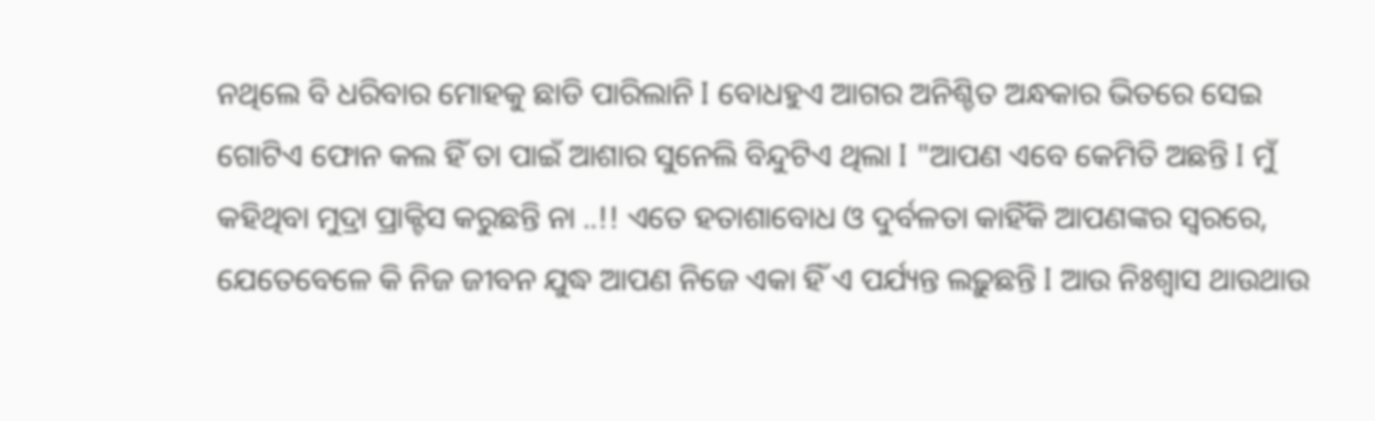ନଥିଲେ ବି ଧରିବାର ମୋହକୁ ଛାଡି ପାରିଲାନି I ବୋଧହୁଏ ଆଗର ଅନିଶ୍ଚିତ ଅନ୍ଧକାର ଭିତରେ ସେଇ ଗୋଟିଏ ଫୋନ କଲ ହିଁ ତା ପାଇଁ ଆଶାର ସୁନେଲି ବିନ୍ଦୁଟିଏ ଥିଲା I "ଆପଣ ଏବେ କେମିତି ଅଛନ୍ତି I ମୁଁ କହିଥିବା ମୁଦ୍ରା ପ୍ରାକ୍ଟିସ କରୁଛନ୍ତି ନା ..!! ଏତେ ହତାଶାବୋଧ ଓ ଦୁର୍ବଳତା କାହିଁକି ଆପଣଙ୍କର ସ୍ୱରରେ, ଯେତେବେଳେ କି ନିଜ ଜୀବନ ଯୁଦ୍ଧ ଆପଣ ନିଜେ ଏକା ହିଁ ଏ ପର୍ଯ୍ୟନ୍ତ ଲଢ଼ୁଛନ୍ତି I ଆଉ ନିଃଶ୍ୱାସ ଥାଉଥାଉ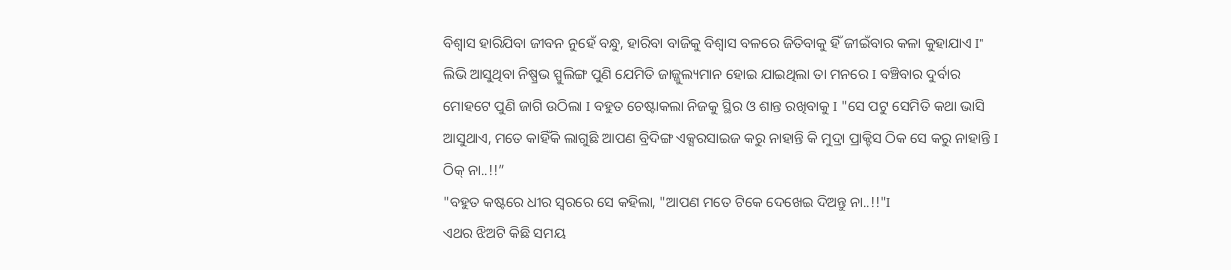ବିଶ୍ୱାସ ହାରିଯିବା ଜୀବନ ନୁହେଁ ବନ୍ଧୁ, ହାରିବା ବାଜିକୁ ବିଶ୍ୱାସ ବଳରେ ଜିତିବାକୁ ହିଁ ଜୀଇଁବାର କଳା କୁହାଯାଏ I" ଲିଭି ଆସୁଥିବା ନିଷ୍ପ୍ରଭ ସ୍ପୁଲିଙ୍ଗ ପୁଣି ଯେମିତି ଜାଜ୍ଜୁଲ୍ୟମାନ ହୋଇ ଯାଇଥିଲା ତା ମନରେ I ବଞ୍ଚିବାର ଦୁର୍ବାର ମୋହଟେ ପୁଣି ଜାଗି ଉଠିଲା I ବହୁତ ଚେଷ୍ଟାକଲା ନିଜକୁ ସ୍ଥିର ଓ ଶାନ୍ତ ରଖିବାକୁ I "ସେ ପଟୁ ସେମିତି କଥା ଭାସି ଆସୁଥାଏ, ମତେ କାହିଁକି ଲାଗୁଛି ଆପଣ ବ୍ରିଦିଙ୍ଗ ଏକ୍ସରସାଇଜ କରୁ ନାହାନ୍ତି କି ମୁଦ୍ରା ପ୍ରାକ୍ଟିସ ଠିକ ସେ କରୁ ନାହାନ୍ତି I ଠିକ୍ ନା..!!”
"ବହୁତ କଷ୍ଟରେ ଧୀର ସ୍ଵରରେ ସେ କହିଲା, "ଆପଣ ମତେ ଟିକେ ଦେଖେଇ ଦିଅନ୍ତୁ ନା..!!"I
ଏଥର ଝିଅଟି କିଛି ସମୟ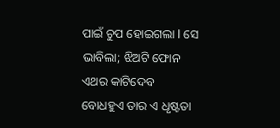ପାଇଁ ଚୁପ ହୋଇଗଲା I ସେ ଭାବିଲା; ଝିଅଟି ଫୋନ ଏଥର କାଟିଦେବ ବୋଧହୁଏ ତାର ଏ ଧୃଷ୍ଟତା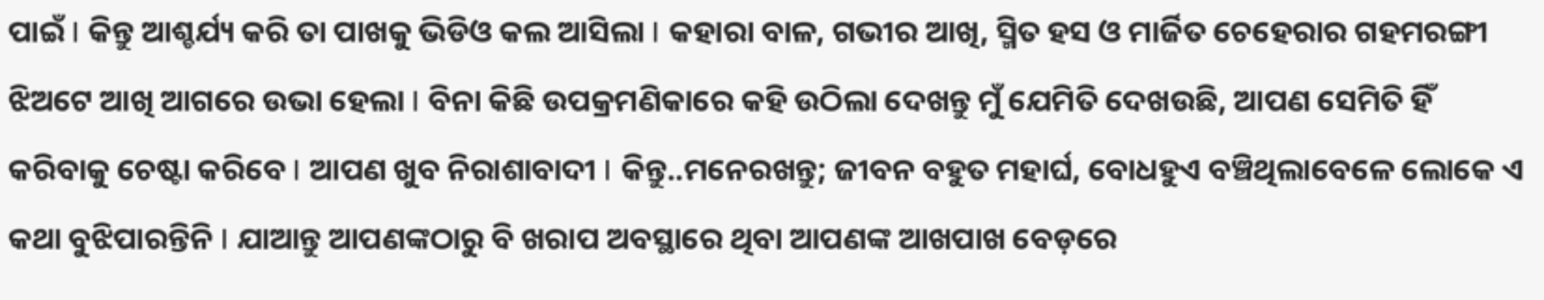ପାଇଁ I କିନ୍ତୁ ଆଶ୍ଚର୍ଯ୍ୟ କରି ତା ପାଖକୁ ଭିଡିଓ କଲ ଆସିଲା I କହାରା ବାଳ, ଗଭୀର ଆଖି, ସ୍ମିତ ହସ ଓ ମାର୍ଜିତ ଚେହେରାର ଗହମରଙ୍ଗୀ ଝିଅଟେ ଆଖି ଆଗରେ ଉଭା ହେଲା I ବିନା କିଛି ଉପକ୍ରମଣିକାରେ କହି ଉଠିଲା ଦେଖନ୍ତୁ ମୁଁ ଯେମିତି ଦେଖଉଛି, ଆପଣ ସେମିତି ହିଁ କରିବାକୁ ଚେଷ୍ଟା କରିବେ I ଆପଣ ଖୁବ ନିରାଶାବାଦୀ I କିନ୍ତୁ..ମନେରଖନ୍ତୁ; ଜୀବନ ବହୁତ ମହାର୍ଘ, ବୋଧହୁଏ ବଞ୍ଚିଥିଲାବେଳେ ଲୋକେ ଏ କଥା ବୁଝିପାରନ୍ତିନି I ଯାଆନ୍ତୁ ଆପଣଙ୍କଠାରୁ ବି ଖରାପ ଅବସ୍ଥାରେ ଥିବା ଆପଣଙ୍କ ଆଖପାଖ ବେଡ଼ରେ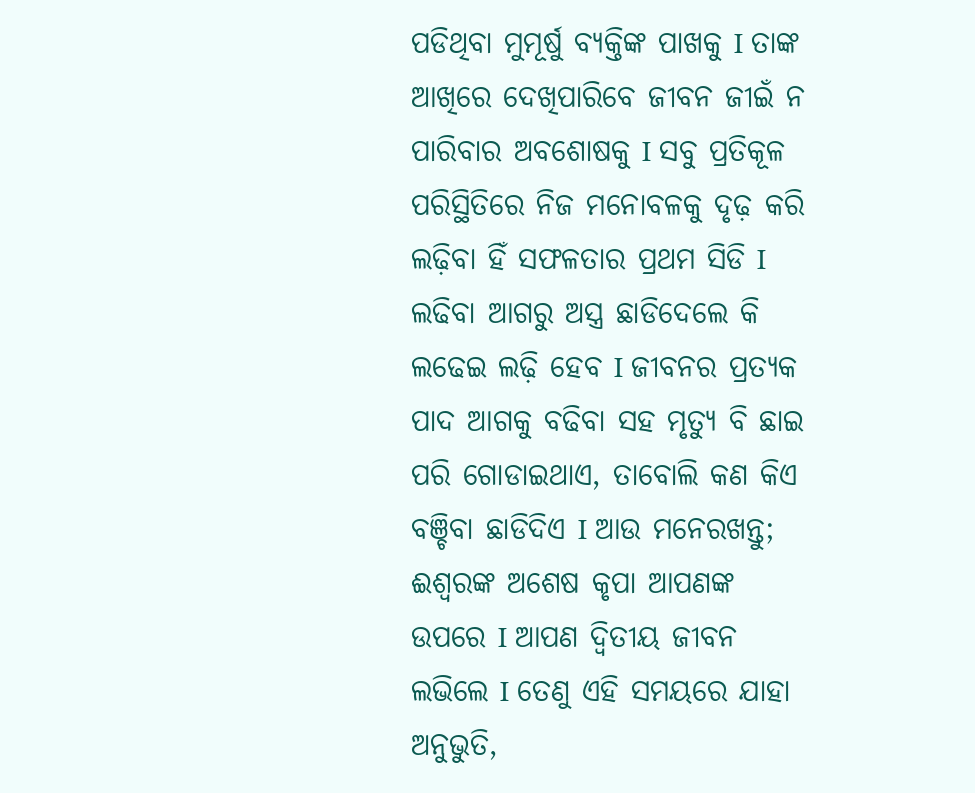ପଡିଥିବା ମୁମୂର୍ଷୁ ବ୍ୟକ୍ତିଙ୍କ ପାଖକୁ I ତାଙ୍କ ଆଖିରେ ଦେଖିପାରିବେ ଜୀବନ ଜୀଇଁ ନ ପାରିବାର ଅବଶୋଷକୁ I ସବୁ ପ୍ରତିକୂଳ ପରିସ୍ଥିତିରେ ନିଜ ମନୋବଳକୁ ଦୃଢ଼ କରି ଲଢ଼ିବା ହିଁ ସଫଳତାର ପ୍ରଥମ ସିଡି I ଲଢିବା ଆଗରୁ ଅସ୍ତ୍ର ଛାଡିଦେଲେ କି ଲଢେଇ ଲଢ଼ି ହେବ I ଜୀବନର ପ୍ରତ୍ୟକ ପାଦ ଆଗକୁ ବଢିବା ସହ ମୃତ୍ୟୁ ବି ଛାଇ ପରି ଗୋଡାଇଥାଏ, ତାବୋଲି କଣ କିଏ ବଞ୍ଚିବା ଛାଡିଦିଏ I ଆଉ ମନେରଖନ୍ତୁ; ଈଶ୍ୱରଙ୍କ ଅଶେଷ କୃପା ଆପଣଙ୍କ ଉପରେ I ଆପଣ ଦ୍ଵିତୀୟ ଜୀବନ ଲଭିଲେ I ତେଣୁ ଏହି ସମୟରେ ଯାହା ଅନୁଭୁତି,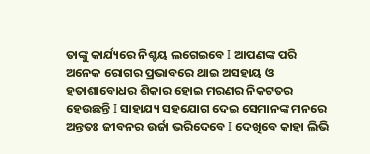ତାଙ୍କୁ କାର୍ଯ୍ୟରେ ନିଶ୍ଚୟ ଲଗେଇବେ I ଆପଣଙ୍କ ପରି ଅନେକ ରୋଗର ପ୍ରଭାବରେ ଥାଇ ଅସହାୟ ଓ ହତାଶାବୋଧର ଶିକାର ହୋଇ ମରଣର ନିକଟତର ହେଉଛନ୍ତି I ସାହାଯ୍ୟ ସହଯୋଗ ଦେଇ ସେମାନଙ୍କ ମନରେ ଅନ୍ତତଃ ଜୀବନର ଉର୍ଜା ଭରିଦେବେ I ଦେଖିବେ କାହା ଲିଭି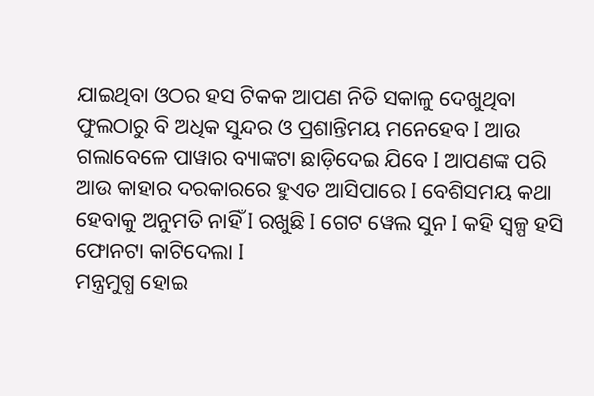ଯାଇଥିବା ଓଠର ହସ ଟିକକ ଆପଣ ନିତି ସକାଳୁ ଦେଖୁଥିବା ଫୁଲଠାରୁ ବି ଅଧିକ ସୁନ୍ଦର ଓ ପ୍ରଶାନ୍ତିମୟ ମନେହେବ I ଆଉ ଗଲାବେଳେ ପାୱାର ବ୍ୟାଙ୍କଟା ଛାଡ଼ିଦେଇ ଯିବେ I ଆପଣଙ୍କ ପରି ଆଉ କାହାର ଦରକାରରେ ହୁଏତ ଆସିପାରେ I ବେଶିସମୟ କଥା ହେବାକୁ ଅନୁମତି ନାହିଁ I ରଖୁଛି I ଗେଟ ୱେଲ ସୁନ I କହି ସ୍ୱଳ୍ପ ହସି ଫୋନଟା କାଟିଦେଲା I
ମନ୍ତ୍ରମୁଗ୍ଧ ହୋଇ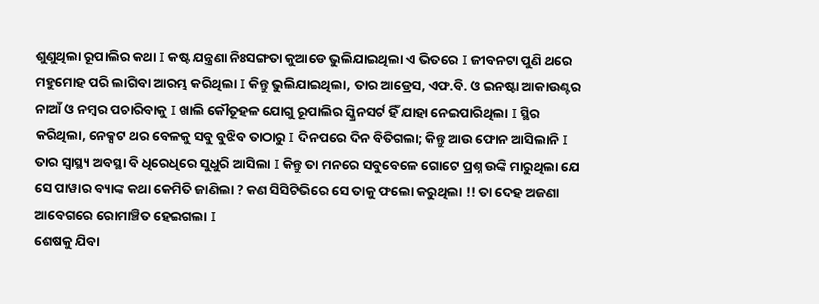ଶୁଣୁଥିଲା ରୂପାଲିର କଥା I କଷ୍ଟ ଯନ୍ତ୍ରଣା ନିଃସଙ୍ଗତା କୁଆଡେ ଭୁଲିଯାଇଥିଲା ଏ ଭିତରେ I ଜୀବନଟା ପୁଣି ଥରେ ମହୁମୋହ ପରି ଲାଗିବା ଆରମ୍ଭ କରିଥିଲା I କିନ୍ତୁ ଭୁଲିଯାଇଥିଲା, ତାର ଆଡ୍ରେସ, ଏଫ.ବି. ଓ ଇନଷ୍ଟା ଆକାଉଣ୍ଟର ନାଆଁ ଓ ନମ୍ବର ପଚାରିବାକୁ I ଖାଲି କୌତୂହଳ ଯୋଗୁ ରୂପାଲିର ସ୍କ୍ରିନସର୍ଟ ହିଁ ଯାହା ନେଇପାରିଥିଲା I ସ୍ଥିର କରିଥିଲା, ନେକ୍ସଟ ଥର ବେଳକୁ ସବୁ ବୁଝିବ ତାଠାରୁ I ଦିନପରେ ଦିନ ବିତିଗଲା; କିନ୍ତୁ ଆଉ ଫୋନ ଆସିଲାନି I ତାର ସ୍ୱାସ୍ଥ୍ୟ ଅବସ୍ଥା ବି ଧିରେଧିରେ ସୁଧୁରି ଆସିଲା I କିନ୍ତୁ ତା ମନରେ ସବୁବେଳେ ଗୋଟେ ପ୍ରଶ୍ନ ଉଙ୍କି ମାରୁଥିଲା ଯେ ସେ ପାୱାର ବ୍ୟାଙ୍କ କଥା କେମିତି ଜାଣିଲା ? କଣ ସିସିଟିଭିରେ ସେ ତାକୁ ଫଲୋ କରୁଥିଲା !! ତା ଦେହ ଅଜଣା ଆବେଗରେ ରୋମାଞ୍ଚିତ ହେଇଗଲା I
ଶେଷକୁ ଯିବା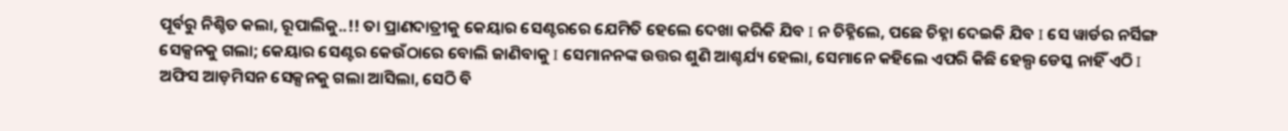ପୂର୍ବରୁ ନିଶ୍ଚିତ କଲା, ରୂପାଲିକୁ..!! ତା ପ୍ରାଣଦାତ୍ରୀକୁ କେୟାର ସେଣ୍ଟରରେ ଯେମିତି ହେଲେ ଦେଖା କରିକି ଯିବ I ନ ଚିହ୍ନିଲେ, ପଛେ ଚିହ୍ନା ଦେଇକି ଯିବ I ସେ ୱାର୍ଡର ନର୍ସିଙ୍ଗ ସେକ୍ସନକୁ ଗଲା; କେୟାର ସେଣ୍ଟର କେଉଁଠାରେ ବୋଲି ଜାଣିବାକୁ I ସେମାନନଙ୍କ ଉତ୍ତର ଶୁଣି ଆଶ୍ଚର୍ଯ୍ୟ ହେଲା, ସେମାନେ କହିଲେ ଏପରି କିଛି ହେଲ୍ପ ଡେସ୍କ ନାହିଁ ଏଠି I ଅଫିସ ଆଡ଼ମିସନ ସେକ୍ସନକୁ ଗଲା ଆସିଲା, ସେଠି ବି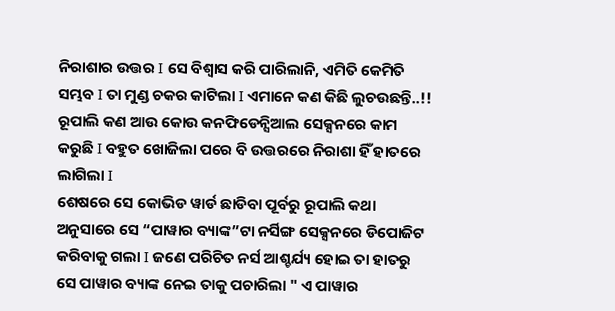ନିରାଶାର ଉତ୍ତର I ସେ ବିଶ୍ୱାସ କରି ପାରିଲାନି, ଏମିତି କେମିତି ସମ୍ଭବ I ତା ମୁଣ୍ଡ ଚକର କାଟିଲା I ଏମାନେ କଣ କିଛି ଲୁଚଉଛନ୍ତି..!! ରୂପାଲି କଣ ଆଉ କୋଉ କନଫିଡେନ୍ସିଆଲ ସେକ୍ସନରେ କାମ କରୁଛି I ବହୁତ ଖୋଜିଲା ପରେ ବି ଉତ୍ତରରେ ନିରାଶା ହିଁ ହାତରେ ଲାଗିଲା I
ଶେଷରେ ସେ କୋଭିଡ ୱାର୍ଡ ଛାଡିବା ପୂର୍ବରୁ ରୂପାଲି କଥା ଅନୁସାରେ ସେ “ପାୱାର ବ୍ୟାଙ୍କ”ଟା ନର୍ସିଙ୍ଗ ସେକ୍ସନରେ ଡିପୋଜିଟ କରିବାକୁ ଗଲା I ଜଣେ ପରିଚିତ ନର୍ସ ଆଶ୍ଚର୍ଯ୍ୟ ହୋଇ ତା ହାତରୁ ସେ ପାୱାର ବ୍ୟାଙ୍କ ନେଇ ତାକୁ ପଚାରିଲା " ଏ ପାୱାର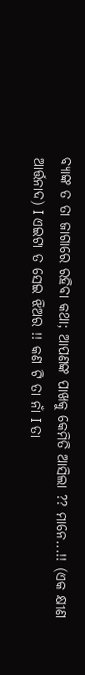ବ୍ୟାଙ୍କ ତ ତା ଜାଗାରେ ରହିବା କଥା; ଆପଣଙ୍କ ପାଖକୁ କେମିତି ଆସିଲା ?? ମାନେ...!! (ଏକ କ୍ଷୀଣ ଆର୍ତ୍ତନାଦ) I ଏଇଟା ତ ସେଇ ଝିଅର !! କଣ ଟି ତା ନାଁ I ତା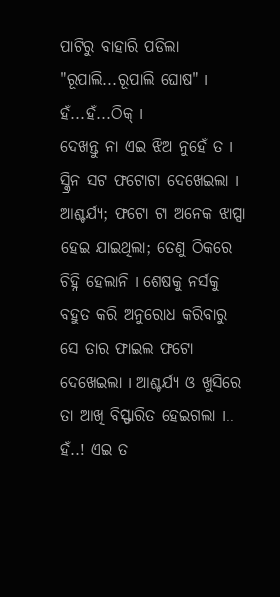ପାଟିରୁ ବାହାରି ପଡିଲା "ରୂପାଲି...ରୂପାଲି ଘୋଷ" I ହଁ...ହଁ...ଠିକ୍ I
ଦେଖନ୍ତୁ ନା ଏଇ ଝିଅ ନୁହେଁ ତ I ସ୍କ୍ରିନ ସଟ ଫଟୋଟା ଦେଖେଇଲା I ଆଶ୍ଚର୍ଯ୍ୟ; ଫଟୋ ଟା ଅନେକ ଝାପ୍ସା ହେଇ ଯାଇଥିଲା; ତେଣୁ ଠିକରେ ଚିହ୍ନି ହେଲାନି I ଶେଷକୁ ନର୍ସକୁ ବହୁତ କରି ଅନୁରୋଧ କରିବାରୁ ସେ ତାର ଫାଇଲ ଫଟୋ ଦେଖେଇଲା I ଆଶ୍ଚର୍ଯ୍ୟ ଓ ଖୁସିରେ ତା ଆଖି ବିସ୍ଫାରିତ ହେଇଗଲା I.. ହଁ..! ଏଇ ତ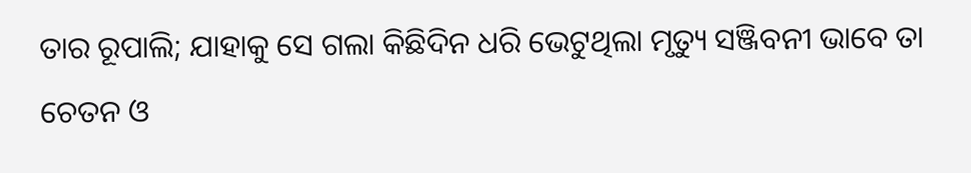ତାର ରୂପାଲି; ଯାହାକୁ ସେ ଗଲା କିଛିଦିନ ଧରି ଭେଟୁଥିଲା ମୃତ୍ୟୁ ସଞ୍ଜିବନୀ ଭାବେ ତା ଚେତନ ଓ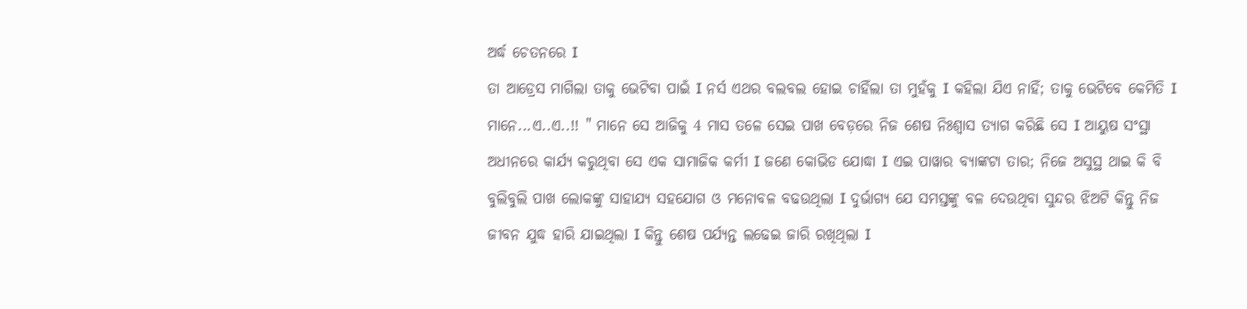ଅର୍ଦ୍ଧ ଚେତନରେ I
ତା ଆଡ୍ରେସ ମାଗିଲା ତାକୁ ଭେଟିବା ପାଇଁ I ନର୍ସ ଏଥର ବଲବଲ ହୋଇ ଚାହିଁଲା ତା ମୁହଁକୁ I କହିଲା ଯିଏ ନାହିଁ; ତାକୁ ଭେଟିବେ କେମିତି I ମାନେ...ଏ..ଏ..!! " ମାନେ ସେ ଆଜିକୁ 4 ମାସ ତଳେ ସେଇ ପାଖ ବେଡ଼ରେ ନିଜ ଶେଷ ନିଃଶ୍ୱାସ ତ୍ୟାଗ କରିଛି ସେ I ଆୟୁଷ ସଂସ୍ଥା ଅଧୀନରେ କାର୍ଯ୍ୟ କରୁଥିବା ସେ ଏକ ସାମାଜିକ କର୍ମୀ I ଜଣେ କୋଭିଡ ଯୋଦ୍ଧା I ଏଇ ପାୱାର ବ୍ୟାଙ୍କଟା ତାର; ନିଜେ ଅସୁସ୍ଥ ଥାଇ କି ବି ବୁଲିବୁଲି ପାଖ ଲୋକଙ୍କୁ ସାହାଯ୍ୟ ସହଯୋଗ ଓ ମନୋବଳ ବଢଉଥିଲା I ଦୁର୍ଭାଗ୍ୟ ଯେ ସମସ୍ତଙ୍କୁ ବଳ ଦେଉଥିବା ସୁନ୍ଦର ଝିଅଟି କିନ୍ତୁ ନିଜ ଜୀବନ ଯୁଦ୍ଧ ହାରି ଯାଇଥିଲା I କିନ୍ତୁ ଶେଷ ପର୍ଯ୍ୟନ୍ତ ଲଢେଇ ଜାରି ରଖିଥିଲା I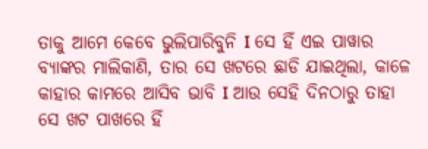ତାକୁ ଆମେ କେବେ ଭୁଲିପାରିବୁନି I ସେ ହିଁ ଏଇ ପାୱାର ବ୍ୟାଙ୍କର ମାଲିକାଣି, ତାର ସେ ଖଟରେ ଛାଡି ଯାଇଥିଲା, କାଳେ କାହାର କାମରେ ଆସିବ ଭାବି I ଆଉ ସେହି ଦିନଠାରୁ ତାହା ସେ ଖଟ ପାଖରେ ହିଁ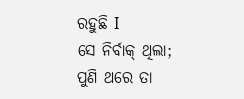ରହୁଛି I
ସେ ନିର୍ବାକ୍ ଥିଲା; ପୁଣି ଥରେ ତା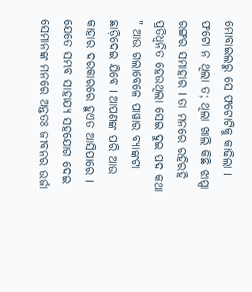ମୋବାଇଲରୁ ସେ ଫଟୋଟିକୁ କାଢିଲା I ଫଟୋ ନ ଥିଲା ତ; ଥିଲା ଖାଲି କିଛି ଝାପ୍ସା ରଙ୍ଗର ସମାହାର I ତା ମନରେ ରହିରହି ପ୍ରତିଧ୍ଵନିତ ହେଉଥିଲା ସେଇ ଦୁଇ ପଦ କଥା " ଆଉ ଗଲାବେଳେ ପାୱାର ବ୍ୟାଙ୍କଟା ଛାଡ଼ିଦେଇ ଯିବେ I ଆପଣଙ୍କ ପରି ଆଉ କାହାର ଦରକାରରେ ହୁଏତ ଆସିପାରେ I ଯେତେ ସମ୍ଭବ ସାହାଯ୍ୟ ସହଯୋଗ ଦେଇ ସେମାନଙ୍କ ମନରେ ଅନ୍ତତଃ ଜୀବନର ଉର୍ଜା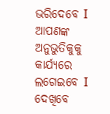ଭରିଦେବେ I ଆପଣଙ୍କ ଅନୁଭୁତିକୁକୁ କାର୍ଯ୍ୟରେ ଲଗେଇବେ I ଦେଖିବେ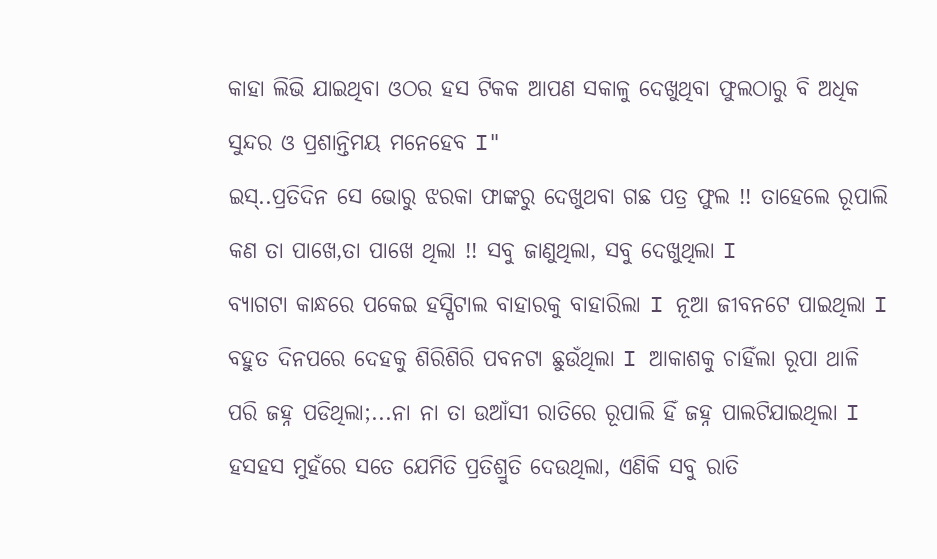କାହା ଲିଭି ଯାଇଥିବା ଓଠର ହସ ଟିକକ ଆପଣ ସକାଳୁ ଦେଖୁଥିବା ଫୁଲଠାରୁ ବି ଅଧିକ ସୁନ୍ଦର ଓ ପ୍ରଶାନ୍ତିମୟ ମନେହେବ I"
ଇସ୍..ପ୍ରତିଦିନ ସେ ଭୋରୁ ଝରକା ଫାଙ୍କରୁ ଦେଖୁଥବା ଗଛ ପତ୍ର ଫୁଲ !! ତାହେଲେ ରୂପାଲି କଣ ତା ପାଖେ,ତା ପାଖେ ଥିଲା !! ସବୁ ଜାଣୁଥିଲା, ସବୁ ଦେଖୁଥିଲା I
ବ୍ୟାଗଟା କାନ୍ଧରେ ପକେଇ ହସ୍ପିଟାଲ ବାହାରକୁ ବାହାରିଲା I ନୂଆ ଜୀବନଟେ ପାଇଥିଲା I ବହୁତ ଦିନପରେ ଦେହକୁ ଶିରିଶିରି ପବନଟା ଛୁଉଁଥିଲା I ଆକାଶକୁ ଚାହିଁଲା ରୂପା ଥାଳି ପରି ଜହ୍ନ ପଡିଥିଲା;...ନା ନା ତା ଉଆଁସୀ ରାତିରେ ରୂପାଲି ହିଁ ଜହ୍ନ ପାଲଟିଯାଇଥିଲା I ହସହସ ମୁହଁରେ ସତେ ଯେମିତି ପ୍ରତିଶ୍ରୁତି ଦେଉଥିଲା, ଏଣିକି ସବୁ ରାତି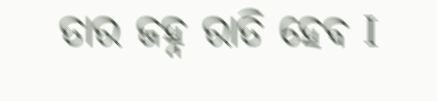ତାର ଜହ୍ନ ରାତି ହେବ I